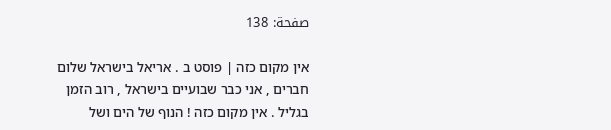صفحة: 138

אין מקום כזה | פוסט ב . אריאל בישראל שלום חברים , אני כבר שבועיים בישראל , רוב הזמן בגליל . אין מקום כזה ! הנוף של הים ושל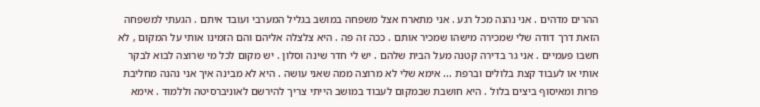ההרים מדהים . אני נהנה מכל רגע . אני מתארח אצל משפחה במושב בגליל המערבי ועובד איתם . הגעתי למשפחה הזאת דרך דודה שלי שמכירה מישהו שמכיר אותם . ככה זה פה . היא צלצלה אליהם והם הזמינו אותי על המקום , לא חשבו פעמיים . אני גר בדירה קטנה מעל הבית שלהם . יש לי חדר שינה וסלון . יש מקום לכל מי שרוצה לבוא לבקר אותי או לעבוד קצת בלולים וברפת ... אימא שלי לא מרוצה ממה שאני עושה . היא לא מבינה איך אני נהנה מחליבת פרות ומאיסוף ביצים בלול . היא חושבת שבמקום לעבוד במושב הייתי צריך להירשם לאוניברסיטה וללמוד . אימא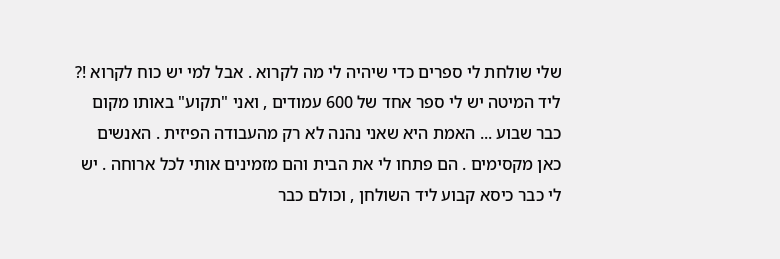שלי שולחת לי ספרים כדי שיהיה לי מה לקרוא . אבל למי יש כוח לקרוא !? ליד המיטה יש לי ספר אחד של 600 עמודים , ואני "תקוע" באותו מקום כבר שבוע ... האמת היא שאני נהנה לא רק מהעבודה הפיזית . האנשים כאן מקסימים . הם פתחו לי את הבית והם מזמינים אותי לכל ארוחה . יש לי כבר כיסא קבוע ליד השולחן , וכולם כבר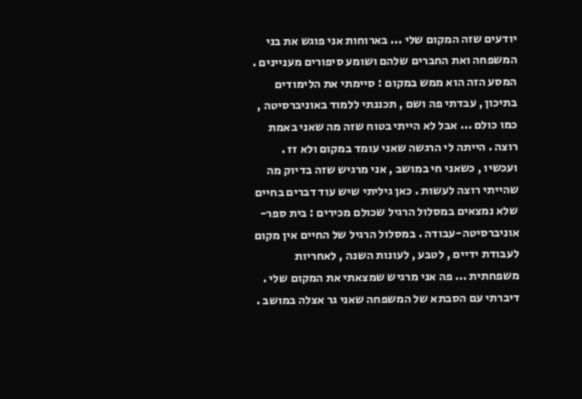יודעים שזה המקום שלי ... בארוחות אני פוגש את בני המשפחה ואת החברים שלהם ושומע סיפורים מעניינים . המסע הזה הוא ממש במקום : סיימתי את הלימודים בתיכון , עבדתי פה ושם , תכננתי ללמוד באוניברסיטה , כמו כולם ... אבל לא הייתי בטוח שזה מה שאני באמת רוצה . הייתה לי הרגשה שאני עומד במקום ולא זז . ועכשיו , כשאני חי במושב , אני מרגיש שזה בדיוק מה שהייתי רוצה לעשות . כאן גיליתי שיש עוד דברים בחיים שלא נמצאים במסלול הרגיל שכולם מכירים : בית ספר-אוניברסיטה-עבודה . במסלול הרגיל של החיים אין מקום לעבודת ידיים , לטבע , לעונות השנה , לאחריות משפחתית ... פה אני מרגיש שמצאתי את המקום שלי . דיברתי עם הסבתא של המשפחה שאני גר אצלה במושב .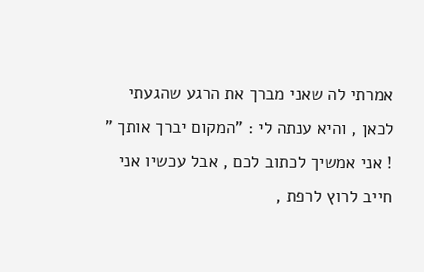אמרתי לה שאני מברך את הרגע שהגעתי לכאן , והיא ענתה לי : "המקום יברך אותך " ! אני אמשיך לכתוב לכם , אבל עכשיו אני חייב לרוץ לרפת ,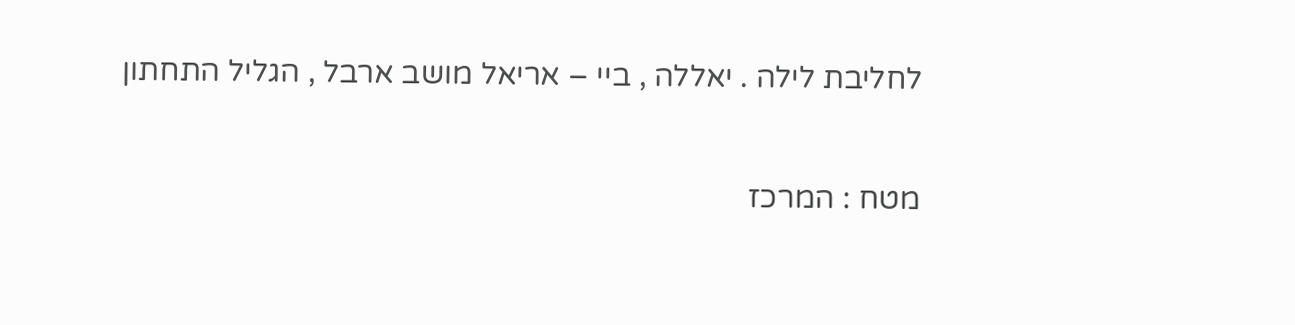לחליבת לילה . יאללה , ביי – אריאל מושב ארבל , הגליל התחתון

מטח : המרכז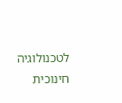לטכנולוגיה חינוכית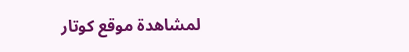لمشاهدة موقع كوتار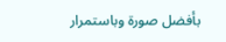بأفضل صورة وباستمرار